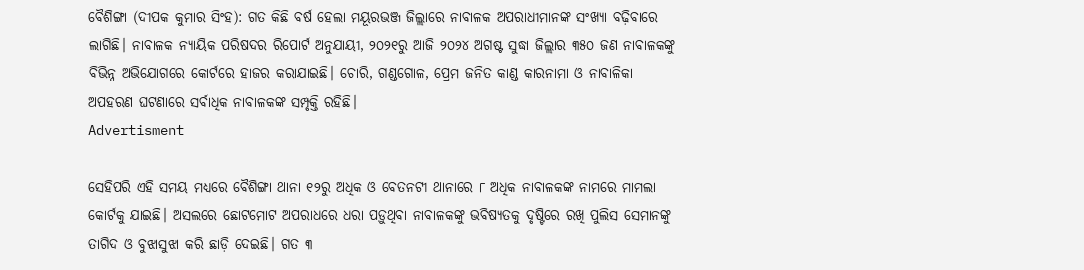ବୈଶିଙ୍ଗା (ଦୀପକ କୁମାର ସିଂହ): ଗତ କିଛି ବର୍ଷ ହେଲା ମୟୂରଭଞ୍ଜ ଜିଲ୍ଲାରେ ନାବାଳକ ଅପରାଧୀମାନଙ୍କ ସଂଖ୍ୟା ବଢ଼ିବାରେ ଲାଗିଛି। ନାବାଳକ ନ୍ୟାୟିକ ପରିଷଦର ରିପୋର୍ଟ ଅନୁଯାୟୀ, ୨୦୨୧ରୁ ଆଜି ୨୦୨୪ ଅଗଷ୍ଟ ସୁଦ୍ଧା ଜିଲ୍ଲାର ୩୫୦ ଜଣ ନାବାଳକଙ୍କୁ ବିଭିନ୍ନ ଅଭିଯୋଗରେ କୋର୍ଟରେ ହାଜର କରାଯାଇଛି। ଚୋରି, ଗଣ୍ଡଗୋଳ, ପ୍ରେମ ଜନିତ କାଣ୍ଡ କାରନାମା ଓ ନାବାଳିକା ଅପହରଣ ଘଟଣାରେ ସର୍ବାଧିକ ନାବାଳକଙ୍କ ସମ୍ପୃକ୍ତି ରହିଛି।
Advertisment

ସେହିପରି ଏହି ସମୟ ମଧ୍ୟ‌ରେ ବୈଶିଙ୍ଗା ଥାନା ୧୨ରୁ ଅଧିକ ଓ ବେତନଟୀ ଥାନାରେ ୮ ଅଧିକ ନାବାଳକଙ୍କ ନାମରେ ମାମଲା କୋର୍ଟକୁ ଯାଇଛି। ଅସଲରେ ଛୋଟମୋଟ ଅପରାଧରେ ଧରା ପଡ଼ୁଥିବା ନାବାଳକଙ୍କୁ ଭବିଷ୍ୟତକୁ ଦୃଷ୍ଟିରେ ରଖି ପୁଲିସ ସେମାନଙ୍କୁ ତାଗିଦ ଓ ବୁଝାସୁଝା କରି ଛାଡ଼ି ଦେଇଛି। ଗତ ୩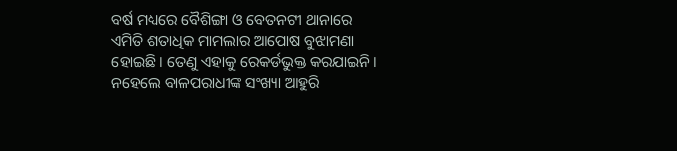ବର୍ଷ ମଧ୍ୟରେ ବୈଶିଙ୍ଗା ଓ ବେତନଟୀ ଥାନାରେ ଏମିତି ଶତାଧିକ ମାମଲାର ଆପୋଷ ବୁଝାମଣା ହୋଇଛି। ତେଣୁ ଏହାକୁ ରେକର୍ଡଭୁକ୍ତ କରଯାଇନି। ନହେଲେ ବାଳପରାଧୀଙ୍କ ସଂଖ୍ୟା ଆହୁରି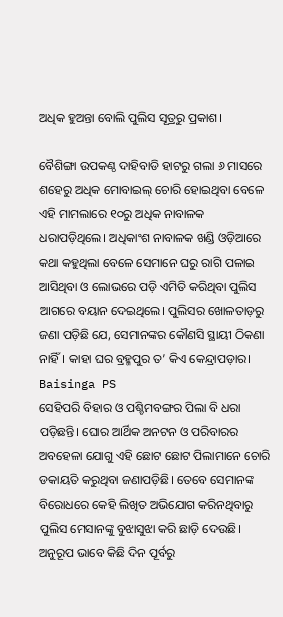ଅଧିକ ହୁଅନ୍ତା ବୋଲି ପୁଲିସ ସୂତ୍ରରୁ ପ୍ରକାଶ।

ବୈଶିଙ୍ଗା ଉପକଣ୍ଠ ଦାହିବାଡି ହାଟରୁ ଗଲା ୬ ମାସରେ ଶହେରୁ ଅଧିକ ମୋବାଇଲ୍‌ ଚୋରି ହୋଇଥିବା ବେଳେ ଏହି ମାମଲାରେ ୧୦ରୁ ଅଧିକ ନାବାଳକ ଧରାପଡ଼ିଥିଲେ। ଅଧିକାଂଶ ନାବାଳକ ଖଣ୍ଡି ଓଡ଼ିଆରେ କଥା କହୁଥିଲା ବେଳେ ସେମାନେ ଘରୁ ରାଗି ପଳାଇ ଆସିଥିବା ଓ ଲୋଭରେ ପଡ଼ି ଏମିତି କରିଥିବା ପୁଲିସ ଆଗରେ ବୟାନ ଦେଇଥିଲେ। ପୁଲିସର ଖୋଳତାଡ଼ରୁ ଜଣା ପଡ଼ିଛି ଯେ, ସେମାନଙ୍କର କୌଣସି ସ୍ଥାୟୀ ଠିକଣା ନାହିଁ। କାହା ଘର ବ୍ରହ୍ମପୁର ତ’ କିଏ କେନ୍ଦ୍ରାପଡ଼ାର।
Baisinga PS
ସେହିପରି ବିହାର ଓ ପଶ୍ଚିମବଙ୍ଗର ପିଲା ବି ଧରା ପଡ଼ିଛନ୍ତି। ଘୋର ଆର୍ଥିକ ଅନଟନ ଓ ପରିବାରର ଅବହେଳା ଯୋଗୁ ଏହି ଛୋଟ ଛୋଟ ପିଲାମାନେ ଚୋରି ଡକାୟତି କରୁଥିବା ଜଣାପଡ଼ିଛି। ତେବେ ସେମାନଙ୍କ ବିରୋଧରେ କେହି ଲିଖିତ ଅଭିଯୋଗ କରିନଥିବାରୁ ପୁଲିସ ମେସାନଙ୍କୁ ବୁଝାସୁଝା କରି ଛାଡ଼ି ଦେଉଛି। ଅନୁରୂପ ଭାବେ କିଛି ଦିନ ପୂର୍ବରୁ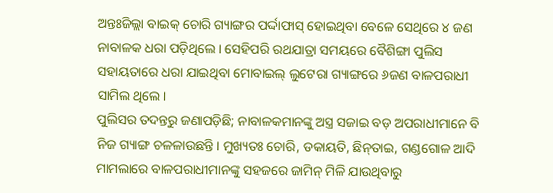ଅନ୍ତଃଜିଲ୍ଲା ବାଇକ୍‌ ଚୋରି ଗ୍ୟାଙ୍ଗର ପର୍ଦ୍ଦାଫାସ୍‌ ହୋଇଥିବା ବେଳେ ସେଥିରେ ୪ ଜଣ ନାବାଳକ ଧରା ପଡ଼ିଥିଲେ। ସେହିପରି ରଥଯାତ୍ରା ସମୟରେ ବୈଶିଙ୍ଗା ପୁଲିସ ସହାୟତାରେ ଧରା ଯାଇଥିବା ମୋବାଇଲ୍‌ ଲୁଟେରା ଗ୍ୟାଙ୍ଗରେ ୬ଜଣ ବାଳପରାଧୀ ସାମିଲ ଥିଲେ।
ପୁଲିସର ତଦନ୍ତରୁ ଜଣାପଡ଼ିଛି; ନାବାଳକମାନଙ୍କୁ ଅସ୍ତ୍ର ସଜାଇ ବଡ଼ ଅପରାଧୀମାନେ ବି ନିଜ ଗ୍ୟାଙ୍ଗ ଚଳଳାଉଛନ୍ତି। ମୁଖ୍ୟତଃ ଚୋରି, ଡକାୟତି, ଛିନ୍‌ତାଇ, ଗଣ୍ଡଗୋଳ ଆଦି ମାମଲାରେ ବାଳପରାଧୀମାନଙ୍କୁ ସହଜରେ ଜାମିନ୍‌ ମିଳି ଯାଉଥିବାରୁ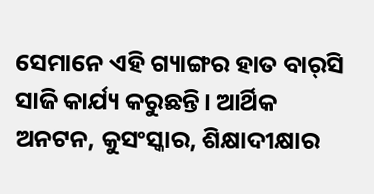ସେମାନେ ଏହି ଗ୍ୟାଙ୍ଗର ହାତ ବାର୍‌ସି ସାଜି କାର୍ଯ୍ୟ କରୁଛନ୍ତି। ଆର୍ଥିକ ଅନଟନ, କୁସଂସ୍କାର, ଶିକ୍ଷାଦୀକ୍ଷାର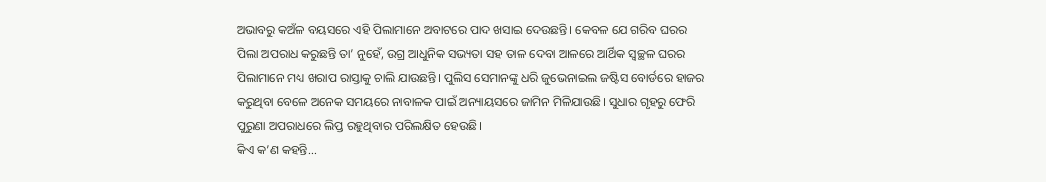ଅଭାବରୁ କଅଁଳ ବୟସରେ ଏହି ପିଲାମାନେ ଅବାଟରେ ପାଦ ଖସାଇ ଦେଉଛନ୍ତି। କେବଳ ଯେ ଗରିବ ଘରର ପିଲା ଅପରାଧ କରୁଛନ୍ତି ତା’ ନୁହେଁ, ଉଗ୍ର ଆଧୁନିକ ସଭ୍ୟତା ସହ ତାଳ ଦେବା ଆଳରେ ଆର୍ଥିକ ସ୍ବଚ୍ଛଳ ଘରର ପିଲାମାନେ ମଧ୍ୟ ଖରାପ ରାସ୍ତାକୁ ଚାଲି ଯାଉଛନ୍ତି। ପୁଲିସ ସେମାନଙ୍କୁ ଧରି ଜୁଭେନାଇଲ ଜଷ୍ଟିସ ବୋର୍ଡରେ ହାଜର କରୁଥିବା ବେଳେ ଅନେକ ସମୟରେ ନାବାଳକ ପାଇଁ ଅନ୍ୟାୟସରେ ଜାମିନ ମିଳିଯାଉଛି। ସୁଧାର ଗୃହରୁ ଫେରି ପୁରୁଣା ଅପରାଧରେ ଲିପ୍ତ ରହୁଥିବାର ପରିଲକ୍ଷିତ ହେଉଛି।
କିଏ କ’ଣ କହନ୍ତି...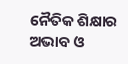ନୈତିକ ଶିକ୍ଷାର ଅଭାବ ଓ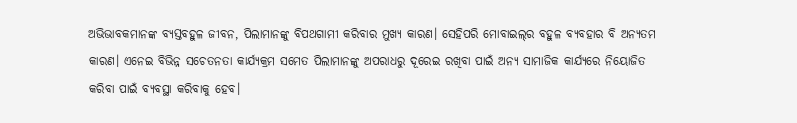ଅଭିଭାବକମାନଙ୍କ ବ୍ୟସ୍ତବହୁଳ ଜୀବନ, ପିଲାମାନଙ୍କୁ ବିପଥଗାମୀ କରିବାର ମୁଖ୍ୟ କାରଣ। ସେହିପରି ମୋବାଇଲ୍‌ର ବହୁଳ ବ୍ୟବହାର ବି ଅନ୍ୟତମ କାରଣ। ଏନେଇ ବିଭିନ୍ନ ସଚେତନତା କାର୍ଯ୍ୟକ୍ରମ ସମେତ ପିଲାମାନଙ୍କୁ ଅପରାଧରୁ ଦୂରେଇ ରଖିବା ପାଇଁ ଅନ୍ୟ ସାମାଜିକ କାର୍ଯ୍ୟରେ ନିୟୋଜିତ କରିବା ପାଇଁ ବ୍ୟବସ୍ଥା କରିବାକୁ ହେବ।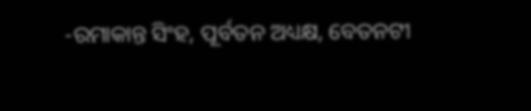-ରମାକାନ୍ତ ସିଂହ, ପୂର୍ବତନ ଅଧ୍ୟକ୍ଷ, ବେତନଟୀ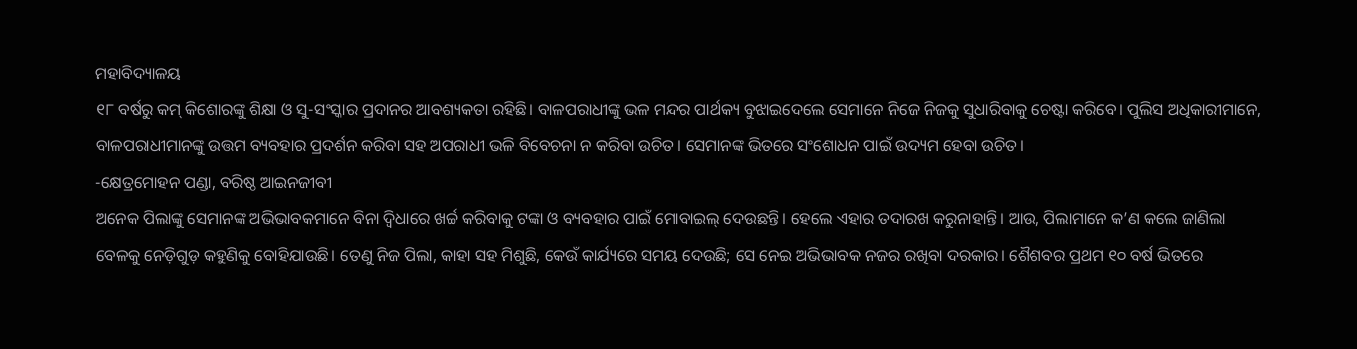ମହାବିଦ୍ୟାଳୟ
୧୮ ବର୍ଷରୁ କମ୍‌ କିଶୋରଙ୍କୁ ଶିକ୍ଷା ଓ ସୁ-ସଂସ୍କାର ପ୍ରଦାନର ଆବଶ୍ୟକତା ରହିଛି। ବାଳପରାଧୀଙ୍କୁ ଭଳ ମନ୍ଦର ପାର୍ଥକ୍ୟ ବୁଝାଇଦେଲେ ସେମାନେ ନିଜେ ନିଜକୁ ସୁଧାରିବାକୁ ଚେଷ୍ଟା କରିବେ। ପୁଲିସ ଅଧିକାରୀମାନେ, ବାଳପରାଧୀମାନଙ୍କୁ ଉତ୍ତମ ବ୍ୟବହାର ପ୍ରଦର୍ଶନ କରିବା ସହ ଅପରାଧୀ ଭଳି ବିବେଚନା ନ କରିବା ଉଚିତ। ସେମାନଙ୍କ ଭିତରେ ସଂଶୋଧନ ପାଇଁ ଉଦ୍ୟମ ହେବା ଉଚିତ।
-କ୍ଷେତ୍ରମୋହନ ପଣ୍ଡା, ବରିଷ୍ଠ ଆଇନଜୀବୀ
ଅନେକ ପିଲାଙ୍କୁ ସେମାନଙ୍କ ଅଭିଭାବକମାନେ ବିନା ଦ୍ବିଧାରେ ଖର୍ଚ୍ଚ କରିବାକୁ ଟଙ୍କା ଓ ବ୍ୟବହାର ପାଇଁ ମୋବାଇଲ୍‌ ଦେଉଛନ୍ତି। ହେଲେ ଏହାର ତଦାରଖ କରୁନାହାନ୍ତି। ଆଉ, ପିଲାମାନେ କ’ଣ କଲେ ଜାଣିଲା ବେଳକୁ ନେଡ଼ିଗୁଡ଼ କହୁଣିକୁ ବୋହିଯାଉଛି। ତେଣୁ ନିଜ ପିଲା, କାହା ସହ ମିଶୁଛି, କେଉଁ କାର୍ଯ୍ୟରେ ସମୟ ଦେଉଛି; ସେ ନେଇ ଅଭିଭାବକ ନଜର ରଖିବା ଦରକାର। ଶୈଶବର ପ୍ରଥମ ୧୦ ବର୍ଷ ଭିତରେ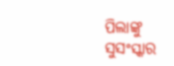ପିଲାଙ୍କୁ ସୁସଂସ୍କାର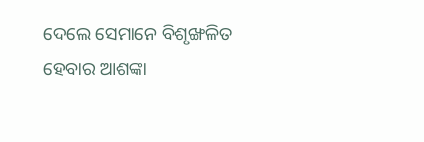ଦେଲେ ସେମାନେ ବିଶୃଙ୍ଖଳିତ ହେବାର ଆଶଙ୍କା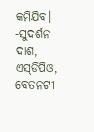କମିଯିବ।
-ସୁଦର୍ଶନ ଦାଶ, ଏସ୍‌ଡିପିଓ, ବେତନଟୀ